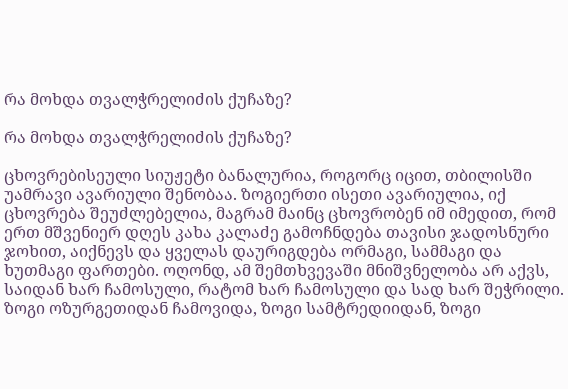რა მოხდა თვალჭრელიძის ქუჩაზე?

რა მოხდა თვალჭრელიძის ქუჩაზე?

ცხოვრებისეული სიუჟეტი ბანალურია, როგორც იცით, თბილისში უამრავი ავარიული შენობაა. ზოგიერთი ისეთი ავარიულია, იქ ცხოვრება შეუძლებელია, მაგრამ მაინც ცხოვრობენ იმ იმედით, რომ ერთ მშვენიერ დღეს კახა კალაძე გამოჩნდება თავისი ჯადოსნური ჯოხით, აიქნევს და ყველას დაურიგდება ორმაგი, სამმაგი და ხუთმაგი ფართები. ოღონდ, ამ შემთხვევაში მნიშვნელობა არ აქვს, საიდან ხარ ჩამოსული, რატომ ხარ ჩამოსული და სად ხარ შეჭრილი. ზოგი ოზურგეთიდან ჩამოვიდა, ზოგი სამტრედიიდან, ზოგი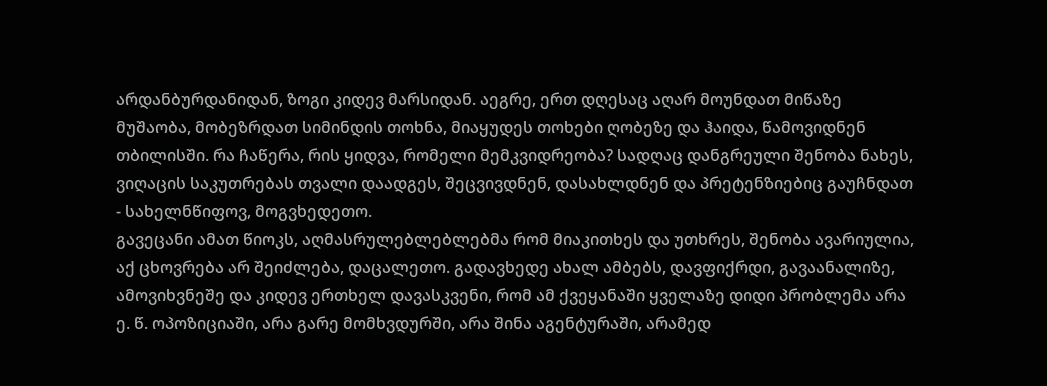არდანბურდანიდან, ზოგი კიდევ მარსიდან. აეგრე, ერთ დღესაც აღარ მოუნდათ მიწაზე მუშაობა, მობეზრდათ სიმინდის თოხნა, მიაყუდეს თოხები ღობეზე და ჰაიდა, წამოვიდნენ თბილისში. რა ჩაწერა, რის ყიდვა, რომელი მემკვიდრეობა? სადღაც დანგრეული შენობა ნახეს, ვიღაცის საკუთრებას თვალი დაადგეს, შეცვივდნენ, დასახლდნენ და პრეტენზიებიც გაუჩნდათ - სახელნწიფოვ, მოგვხედეთო.
გავეცანი ამათ წიოკს, აღმასრულებლებლებმა რომ მიაკითხეს და უთხრეს, შენობა ავარიულია, აქ ცხოვრება არ შეიძლება, დაცალეთო. გადავხედე ახალ ამბებს, დავფიქრდი, გავაანალიზე, ამოვიხვნეშე და კიდევ ერთხელ დავასკვენი, რომ ამ ქვეყანაში ყველაზე დიდი პრობლემა არა ე. წ. ოპოზიციაში, არა გარე მომხვდურში, არა შინა აგენტურაში, არამედ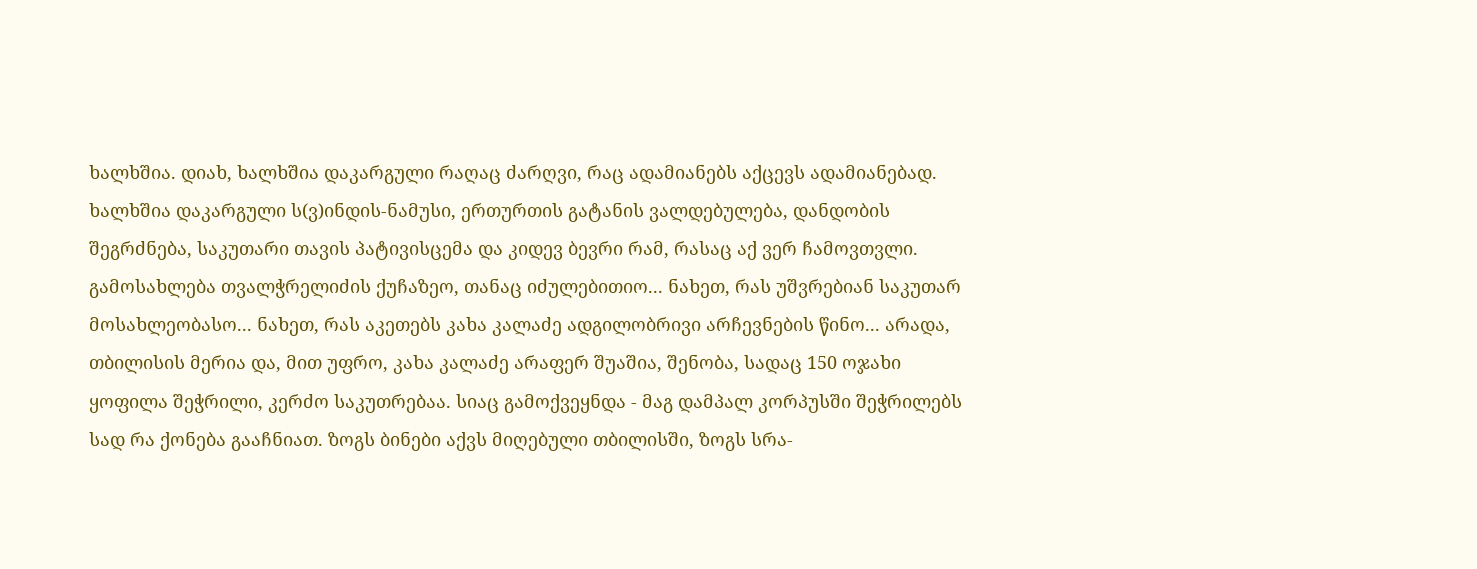ხალხშია. დიახ, ხალხშია დაკარგული რაღაც ძარღვი, რაც ადამიანებს აქცევს ადამიანებად. ხალხშია დაკარგული ს(ვ)ინდის-ნამუსი, ერთურთის გატანის ვალდებულება, დანდობის შეგრძნება, საკუთარი თავის პატივისცემა და კიდევ ბევრი რამ, რასაც აქ ვერ ჩამოვთვლი. გამოსახლება თვალჭრელიძის ქუჩაზეო, თანაც იძულებითიო... ნახეთ, რას უშვრებიან საკუთარ მოსახლეობასო... ნახეთ, რას აკეთებს კახა კალაძე ადგილობრივი არჩევნების წინო... არადა, თბილისის მერია და, მით უფრო, კახა კალაძე არაფერ შუაშია, შენობა, სადაც 150 ოჯახი ყოფილა შეჭრილი, კერძო საკუთრებაა. სიაც გამოქვეყნდა - მაგ დამპალ კორპუსში შეჭრილებს სად რა ქონება გააჩნიათ. ზოგს ბინები აქვს მიღებული თბილისში, ზოგს სრა-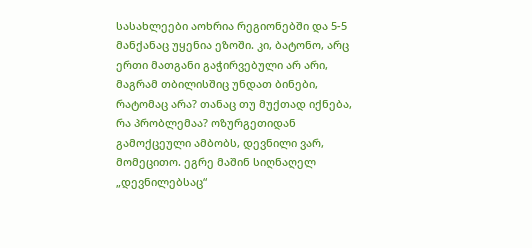სასახლეები აოხრია რეგიონებში და 5-5 მანქანაც უყენია ეზოში. კი, ბატონო, არც ერთი მათგანი გაჭირვებული არ არი, მაგრამ თბილისშიც უნდათ ბინები, რატომაც არა? თანაც თუ მუქთად იქნება, რა პრობლემაა? ოზურგეთიდან გამოქცეული ამბობს, დევნილი ვარ, მომეცითო. ეგრე მაშინ სიღნაღელ „დევნილებსაც“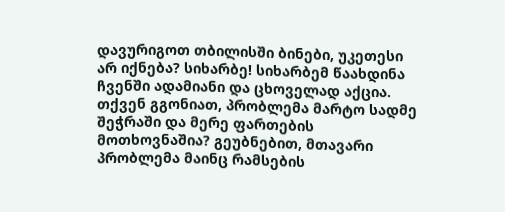დავურიგოთ თბილისში ბინები, უკეთესი არ იქნება? სიხარბე! სიხარბემ წაახდინა ჩვენში ადამიანი და ცხოველად აქცია. თქვენ გგონიათ, პრობლემა მარტო სადმე შეჭრაში და მერე ფართების მოთხოვნაშია? გეუბნებით, მთავარი პრობლემა მაინც რამსების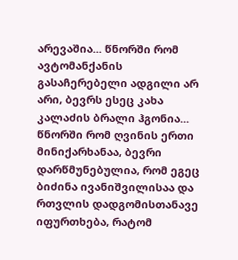არევაშია... წნორში რომ ავტომანქანის გასაჩერებელი ადგილი არ არი, ბევრს ესეც კახა კალაძის ბრალი ჰგონია... წნორში რომ ღვინის ერთი მინიქარხანაა, ბევრი დარწმუნებულია, რომ ეგეც ბიძინა ივანიშვილისაა და რთვლის დადგომისთანავე იფურთხება, რატომ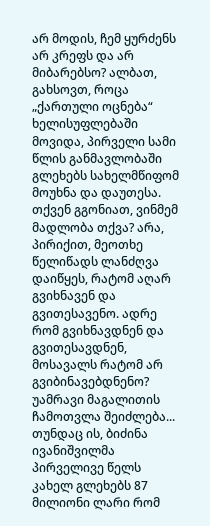არ მოდის, ჩემ ყურძენს არ კრეფს და არ მიბარებსო? ალბათ, გახსოვთ, როცა „ქართული ოცნება“ ხელისუფლებაში მოვიდა, პირველი სამი წლის განმავლობაში გლეხებს სახელმწიფომ მოუხნა და დაუთესა. თქვენ გგონიათ, ვინმემ მადლობა თქვა? არა, პირიქით, მეოთხე წელიწადს ლანძღვა დაიწყეს, რატომ აღარ გვიხნავენ და გვითესავენო. ადრე რომ გვიხნავდნენ და გვითესავდნენ, მოსავალს რატომ არ გვიბინავებდნენო? უამრავი მაგალითის ჩამოთვლა შეიძლება... თუნდაც ის, ბიძინა ივანიშვილმა პირველივე წელს კახელ გლეხებს 87 მილიონი ლარი რომ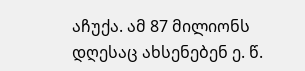აჩუქა. ამ 87 მილიონს დღესაც ახსენებენ ე. წ.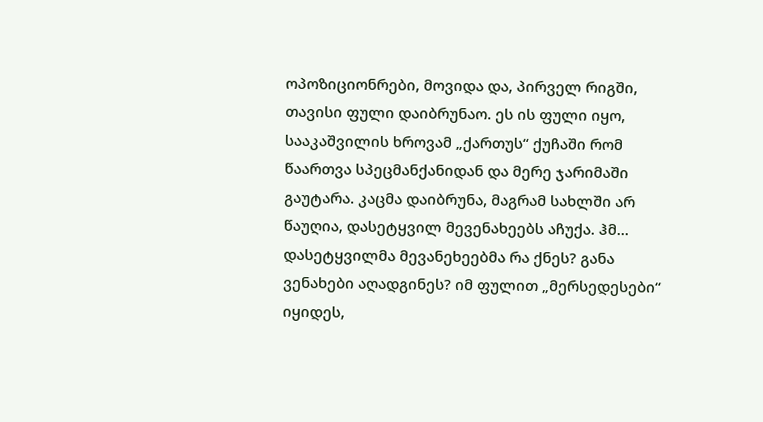ოპოზიციონრები, მოვიდა და, პირველ რიგში, თავისი ფული დაიბრუნაო. ეს ის ფული იყო, სააკაშვილის ხროვამ „ქართუს“ ქუჩაში რომ წაართვა სპეცმანქანიდან და მერე ჯარიმაში გაუტარა. კაცმა დაიბრუნა, მაგრამ სახლში არ წაუღია, დასეტყვილ მევენახეებს აჩუქა. ჰმ... დასეტყვილმა მევანეხეებმა რა ქნეს? განა ვენახები აღადგინეს? იმ ფულით „მერსედესები“ იყიდეს,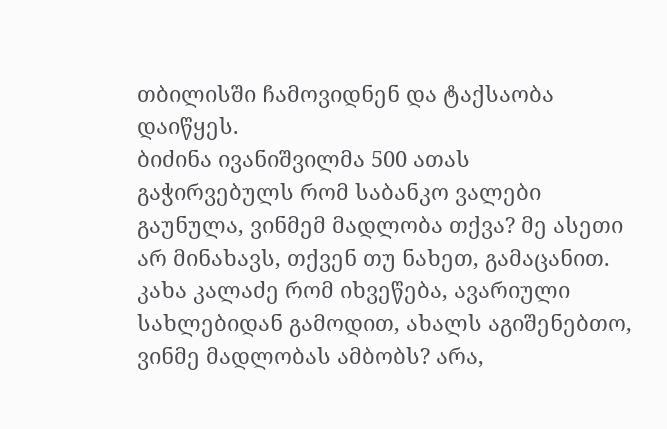თბილისში ჩამოვიდნენ და ტაქსაობა დაიწყეს.
ბიძინა ივანიშვილმა 500 ათას გაჭირვებულს რომ საბანკო ვალები გაუნულა, ვინმემ მადლობა თქვა? მე ასეთი არ მინახავს, თქვენ თუ ნახეთ, გამაცანით. კახა კალაძე რომ იხვეწება, ავარიული სახლებიდან გამოდით, ახალს აგიშენებთო, ვინმე მადლობას ამბობს? არა,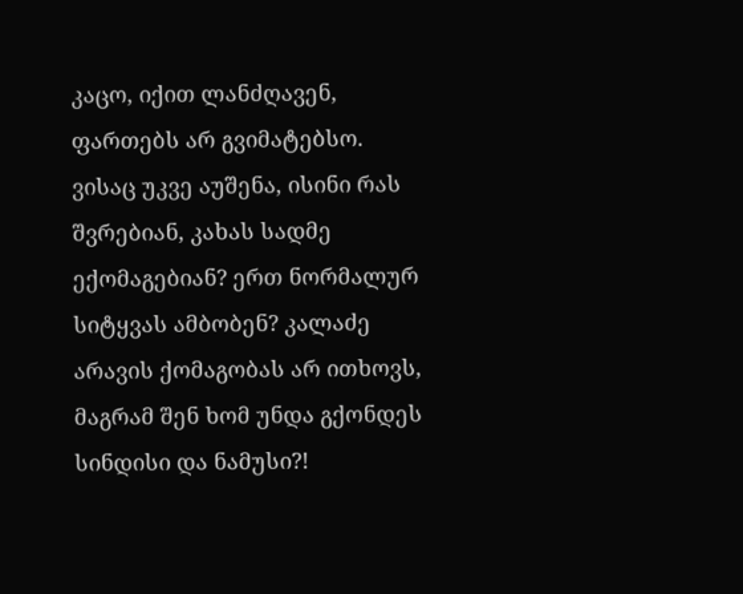კაცო, იქით ლანძღავენ, ფართებს არ გვიმატებსო. ვისაც უკვე აუშენა, ისინი რას შვრებიან, კახას სადმე ექომაგებიან? ერთ ნორმალურ სიტყვას ამბობენ? კალაძე არავის ქომაგობას არ ითხოვს, მაგრამ შენ ხომ უნდა გქონდეს სინდისი და ნამუსი?!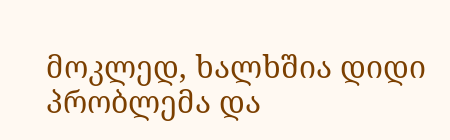მოკლედ, ხალხშია დიდი პრობლემა და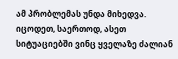ამ პრობლემას უნდა მიხედვა. იცოდეთ, საერთოდ, ასეთ სიტუაციებში ვინც ყველაზე ძალიან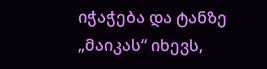იჭაჭება და ტანზე „მაიკას“ იხევს,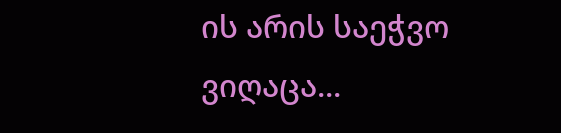ის არის საეჭვო ვიღაცა...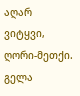აღარ ვიტყვი, ღორი-მეთქი.
გელა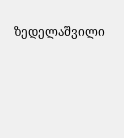ზედელაშვილი